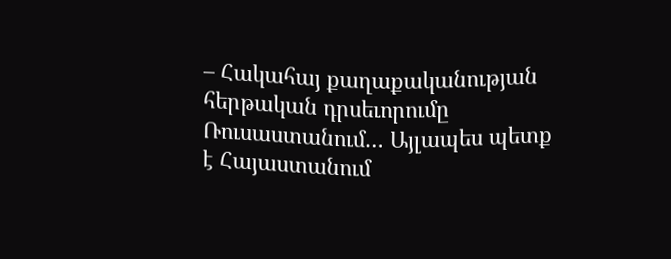– Հակահայ քաղաքականության հերթական դրսեւորումը Ռուսաստանում… Այլապես պետք է Հայաստանում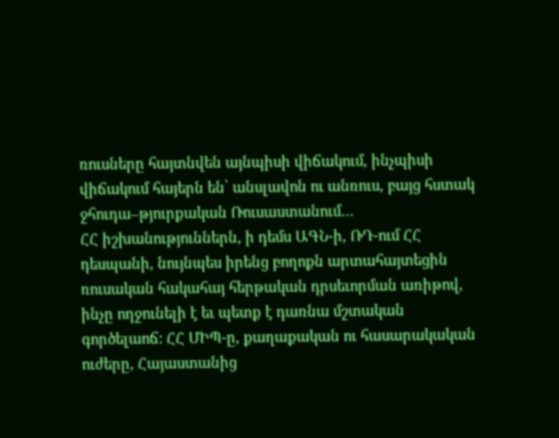ռուսները հայտնվեն այնպիսի վիճակում, ինչպիսի վիճակում հայերն են՝ անսլավոն ու անռուս, բայց հստակ ջհուդա–թյուրքական Ռուսաստանում…
ՀՀ իշխանություններն, ի դեմս ԱԳՆ-ի, ՌԴ-ում ՀՀ դեսպանի, նույնպես իրենց բողոքն արտահայտեցին ռուսական հակահայ հերթական դրսեւորման առիթով, ինչը ողջունելի է եւ պետք է դառնա մշտական գործելաոճ: ՀՀ ՄԻՊ-ը, քաղաքական ու հասարակական ուժերը, Հայաստանից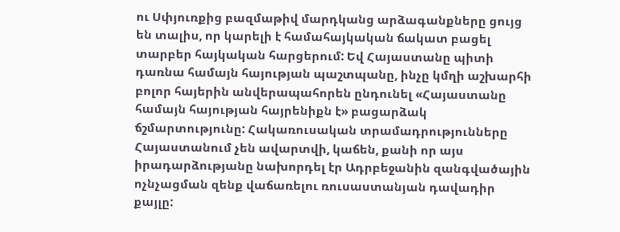ու Սփյուռքից բազմաթիվ մարդկանց արձագանքները ցույց են տալիս, որ կարելի է համահայկական ճակատ բացել տարբեր հայկական հարցերում: Եվ Հայաստանը պիտի դառնա համայն հայության պաշտպանը, ինչը կմղի աշխարհի բոլոր հայերին անվերապահորեն ընդունել «Հայաստանը համայն հայության հայրենիքն է» բացարձակ ճշմարտությունը: Հակառուսական տրամադրությունները Հայաստանում չեն ավարտվի, կաճեն, քանի որ այս իրադարձությանը նախորդել էր Ադրբեջանին զանգվածային ոչնչացման զենք վաճառելու ռուսաստանյան դավադիր քայլը: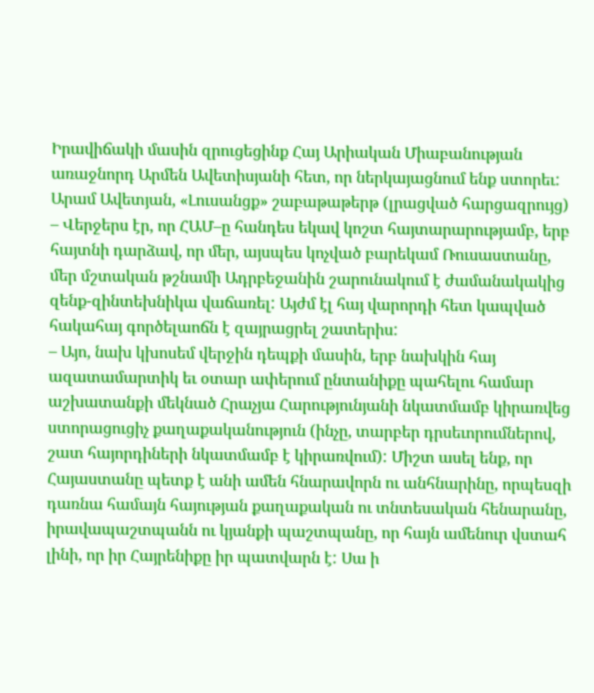Իրավիճակի մասին զրուցեցինք Հայ Արիական Միաբանության առաջնորդ Արմեն Ավետիսյանի հետ, որ ներկայացնում ենք ստորեւ:
Արամ Ավետյան, «Լուսանցք» շաբաթաթերթ (լրացված հարցազրույց)
– Վերջերս էր, որ ՀԱՄ–ը հանդես եկավ կոշտ հայտարարությամբ, երբ հայտնի դարձավ, որ մեր, այսպես կոչված բարեկամ Ռուսաստանը, մեր մշտական թշնամի Ադրբեջանին շարունակում է ժամանակակից զենք-զինտեխնիկա վաճառել: Այժմ էլ հայ վարորդի հետ կապված հակահայ գործելաոճն է զայրացրել շատերիս:
– Այո, նախ կխոսեմ վերջին դեպքի մասին, երբ նախկին հայ ազատամարտիկ եւ օտար ափերում ընտանիքը պահելու համար աշխատանքի մեկնած Հրաչյա Հարությունյանի նկատմամբ կիրառվեց ստորացուցիչ քաղաքականություն (ինչը, տարբեր դրսեւորումներով, շատ հայորդիների նկատմամբ է կիրառվում): Միշտ ասել ենք, որ Հայաստանը պետք է անի ամեն հնարավորն ու անհնարինը, որպեսզի դառնա համայն հայության քաղաքական ու տնտեսական հենարանը, իրավապաշտպանն ու կյանքի պաշտպանը, որ հայն ամենուր վստահ լինի, որ իր Հայրենիքը իր պատվարն է: Սա ի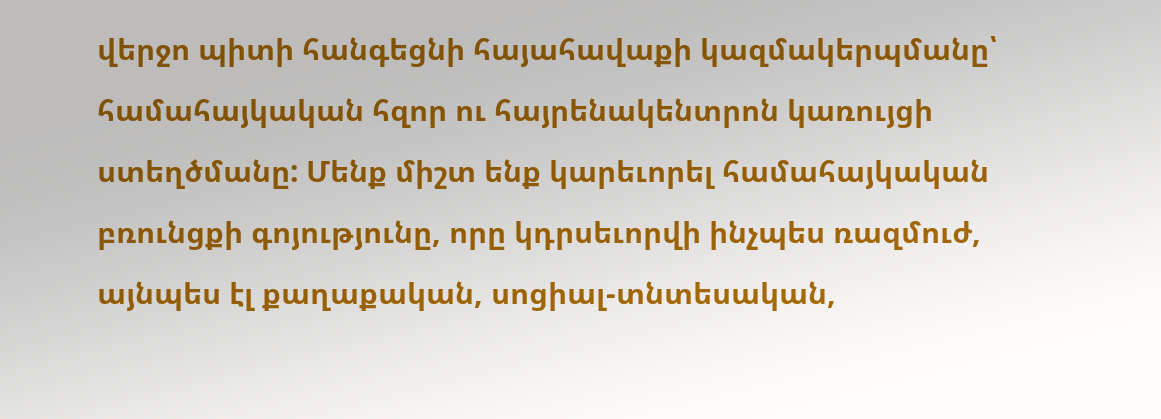վերջո պիտի հանգեցնի հայահավաքի կազմակերպմանը՝ համահայկական հզոր ու հայրենակենտրոն կառույցի ստեղծմանը: Մենք միշտ ենք կարեւորել համահայկական բռունցքի գոյությունը, որը կդրսեւորվի ինչպես ռազմուժ, այնպես էլ քաղաքական, սոցիալ-տնտեսական,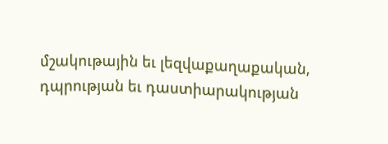մշակութային եւ լեզվաքաղաքական, դպրության եւ դաստիարակության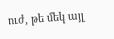ուժ, թե մեկ այլ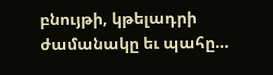բնույթի, կթելադրի ժամանակը եւ պահը…